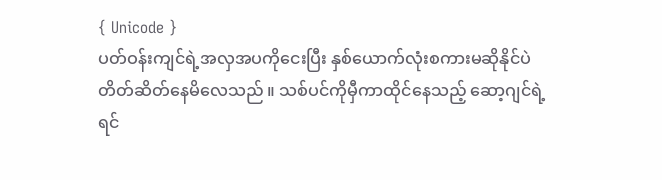{ Unicode }
ပတ်ဝန်းကျင်ရဲ့အလှအပကိုငေးပြီး နှစ်ယောက်လုံးစကားမဆိုနိုင်ပဲ တိတ်ဆိတ်နေမိလေသည် ။ သစ်ပင်ကိုမှီကာထိုင်နေသည့် ဆော့ဂျင်ရဲ့ရင်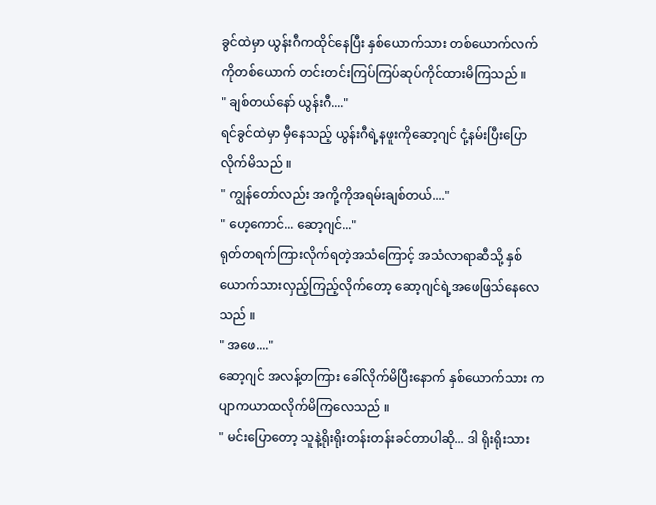ခွင်ထဲမှာ ယွန်းဂီကထိုင်နေပြီး နှစ်ယောက်သား တစ်ယောက်လက်ကိုတစ်ယောက် တင်းတင်းကြပ်ကြပ်ဆုပ်ကိုင်ထားမိကြသည် ။
" ချစ်တယ်နော် ယွန်းဂီ...."
ရင်ခွင်ထဲမှာ မှီနေသည့် ယွန်းဂီရဲ့နဖူးကိုဆော့ဂျင် ငုံ့နမ်းပြီးပြောလိုက်မိသည် ။
" ကျွန်တော်လည်း အကို့ကိုအရမ်းချစ်တယ်...."
" ဟေ့ကောင်... ဆော့ဂျင်..."
ရုတ်တရက်ကြားလိုက်ရတဲ့အသံကြောင့် အသံလာရာဆီသို့ နှစ်ယောက်သားလှည့်ကြည့်လိုက်တော့ ဆော့ဂျင်ရဲ့အဖေဖြသ်နေလေသည် ။
" အဖေ...."
ဆော့ဂျင် အလန့်တကြား ခေါ်လိုက်မိပြီးနောက် နှစ်ယောက်သား ကပျာကယာထလိုက်မိကြလေသည် ။
" မင်းပြောတော့ သူနဲ့ရိုးရိုးတန်းတန်းခင်တာပါဆို... ဒါ ရိုးရိုးသား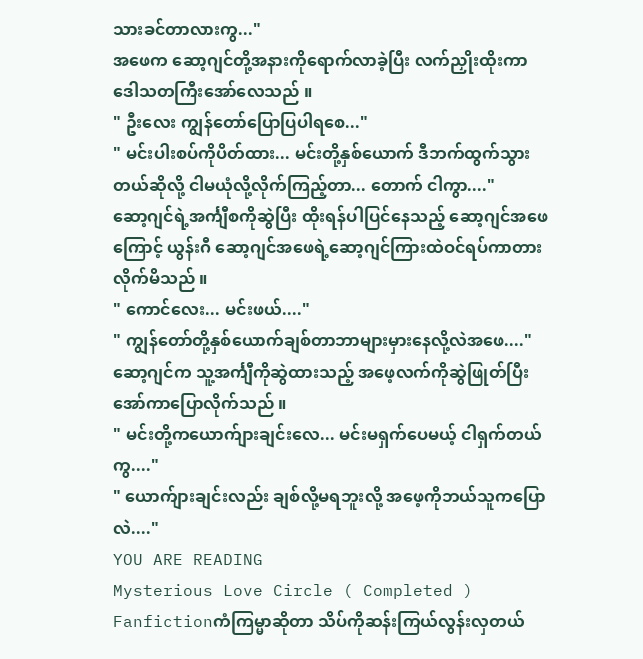သားခင်တာလားကွ..."
အဖေက ဆော့ဂျင်တို့အနားကိုရောက်လာခဲ့ပြီး လက်ညှိုးထိုးကာ ဒေါသတကြီးအော်လေသည် ။
" ဦးလေး ကျွန်တော်ပြောပြပါရစေ..."
" မင်းပါးစပ်ကိုပိတ်ထား... မင်းတို့နှစ်ယောက် ဒီဘက်ထွက်သွားတယ်ဆိုလို့ ငါမယုံလို့လိုက်ကြည့်တာ... တောက် ငါကွာ...."
ဆော့ဂျင်ရဲ့အင်္ကျီစကိုဆွဲပြီး ထိုးရန်ပါပြင်နေသည့် ဆော့ဂျင်အဖေကြောင့် ယွန်းဂီ ဆော့ဂျင်အဖေရဲ့ဆော့ဂျင်ကြားထဲဝင်ရပ်ကာတားလိုက်မိသည် ။
" ကောင်လေး... မင်းဖယ်...."
" ကျွန်တော်တို့နှစ်ယောက်ချစ်တာဘာများမှားနေလို့လဲအဖေ...."
ဆော့ဂျင်က သူ့အင်္ကျီကိုဆွဲထားသည့် အဖေ့လက်ကိုဆွဲဖြုတ်ပြီး အော်ကာပြောလိုက်သည် ။
" မင်းတို့ကယောက်ျားချင်းလေ... မင်းမရှက်ပေမယ့် ငါရှက်တယ်ကွ...."
" ယောက်ျားချင်းလည်း ချစ်လို့မရဘူးလို့ အဖေ့ကိုဘယ်သူကပြောလဲ...."
YOU ARE READING
Mysterious Love Circle ( Completed )
Fanfictionကံကြမ္မာဆိုတာ သိပ်ကိုဆန်းကြယ်လွန်းလှတယ်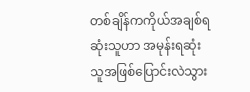တစ်ချိန်ကကိုယ်အချစ်ရဆုံးသူဟာ အမုန်းရဆုံးသူအဖြစ်ပြောင်းလဲသွား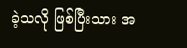ခဲ့သလို ဖြစ်ပြီးသား အ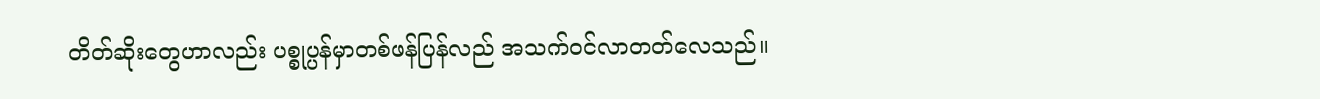တိတ်ဆိုးတွေဟာလည်း ပစ္စုပ္ပန်မှာတစ်ဖန်ပြန်လည် အသက်ဝင်လာတတ်လေသည်။